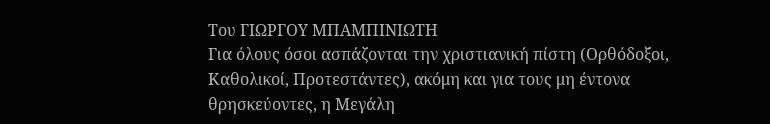Του ΓΙΩΡΓΟΥ ΜΠΑΜΠΙΝΙΩΤΗ
Για όλους όσοι ασπάζονται την χριστιανική πίστη (Ορθόδοξοι, Καθολικοί, Προτεστάντες), ακόμη και για τους μη έντονα θρησκεύοντες, η Μεγάλη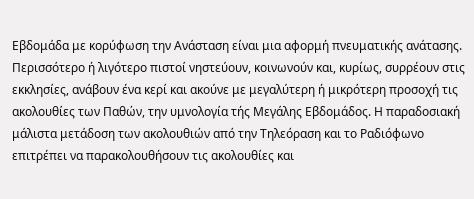Εβδομάδα με κορύφωση την Ανάσταση είναι μια αφορμή πνευματικής ανάτασης. Περισσότερο ή λιγότερο πιστοί νηστεύουν, κοινωνούν και, κυρίως, συρρέουν στις εκκλησίες, ανάβουν ένα κερί και ακούνε με μεγαλύτερη ή μικρότερη προσοχή τις ακολουθίες των Παθών, την υμνολογία τής Μεγάλης Εβδομάδος. Η παραδοσιακή μάλιστα μετάδοση των ακολουθιών από την Τηλεόραση και το Ραδιόφωνο επιτρέπει να παρακολουθήσουν τις ακολουθίες και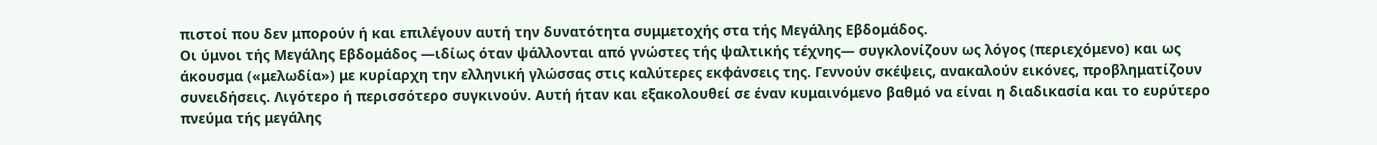πιστοί που δεν μπορούν ή και επιλέγουν αυτή την δυνατότητα συμμετοχής στα τής Μεγάλης Εβδομάδος.
Οι ύμνοι τής Μεγάλης Εβδομάδος ―ιδίως όταν ψάλλονται από γνώστες τής ψαλτικής τέχνης― συγκλονίζουν ως λόγος (περιεχόμενο) και ως άκουσμα («μελωδία») με κυρίαρχη την ελληνική γλώσσας στις καλύτερες εκφάνσεις της. Γεννούν σκέψεις, ανακαλούν εικόνες, προβληματίζουν συνειδήσεις. Λιγότερο ή περισσότερο συγκινούν. Αυτή ήταν και εξακολουθεί σε έναν κυμαινόμενο βαθμό να είναι η διαδικασία και το ευρύτερο πνεύμα τής μεγάλης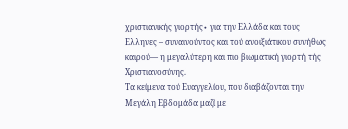χριστιανικής γιορτής∙ για την Ελλάδα και τους Ελληνες – συναινούντος και τού ανοιξιάτικου συνήθως καιρού― η μεγαλύτερη και πιο βιωματική γιορτή τής Χριστιανοσύνης.
Τα κείμενα τού Ευαγγελίου, που διαβάζονται την Μεγάλη Εβδομάδα μαζί με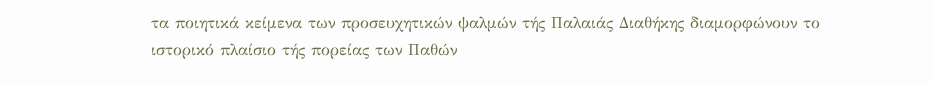τα ποιητικά κείμενα των προσευχητικών ψαλμών τής Παλαιάς Διαθήκης διαμορφώνουν το ιστορικό πλαίσιο τής πορείας των Παθών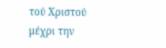τού Χριστού μέχρι την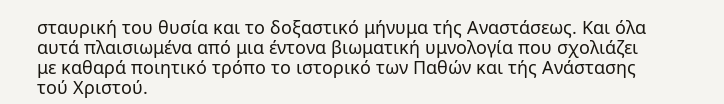σταυρική του θυσία και το δοξαστικό μήνυμα τής Αναστάσεως. Και όλα αυτά πλαισιωμένα από μια έντονα βιωματική υμνολογία που σχολιάζει με καθαρά ποιητικό τρόπο το ιστορικό των Παθών και τής Ανάστασης τού Χριστού.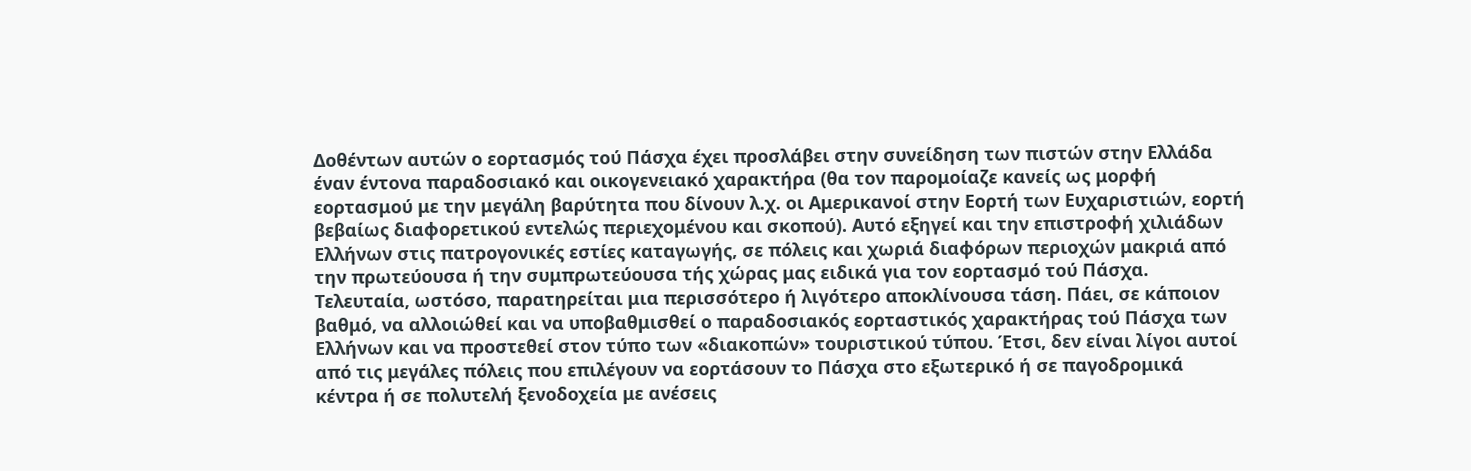Δοθέντων αυτών ο εορτασμός τού Πάσχα έχει προσλάβει στην συνείδηση των πιστών στην Ελλάδα έναν έντονα παραδοσιακό και οικογενειακό χαρακτήρα (θα τον παρομοίαζε κανείς ως μορφή εορτασμού με την μεγάλη βαρύτητα που δίνουν λ.χ. οι Αμερικανοί στην Εορτή των Ευχαριστιών, εορτή βεβαίως διαφορετικού εντελώς περιεχομένου και σκοπού). Αυτό εξηγεί και την επιστροφή χιλιάδων Ελλήνων στις πατρογονικές εστίες καταγωγής, σε πόλεις και χωριά διαφόρων περιοχών μακριά από την πρωτεύουσα ή την συμπρωτεύουσα τής χώρας μας ειδικά για τον εορτασμό τού Πάσχα.
Τελευταία, ωστόσο, παρατηρείται μια περισσότερο ή λιγότερο αποκλίνουσα τάση. Πάει, σε κάποιον βαθμό, να αλλοιώθεί και να υποβαθμισθεί ο παραδοσιακός εορταστικός χαρακτήρας τού Πάσχα των Ελλήνων και να προστεθεί στον τύπο των «διακοπών» τουριστικού τύπου. Έτσι, δεν είναι λίγοι αυτοί από τις μεγάλες πόλεις που επιλέγουν να εορτάσουν το Πάσχα στο εξωτερικό ή σε παγοδρομικά κέντρα ή σε πολυτελή ξενοδοχεία με ανέσεις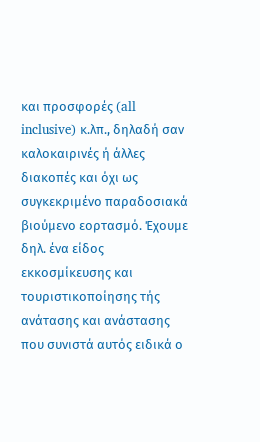και προσφορές (all inclusive) κ.λπ., δηλαδή σαν καλοκαιρινές ή άλλες διακοπές και όχι ως συγκεκριμένο παραδοσιακά βιούμενο εορτασμό. Έχουμε δηλ. ένα είδος εκκοσμίκευσης και τουριστικοποίησης τής ανάτασης και ανάστασης που συνιστά αυτός ειδικά ο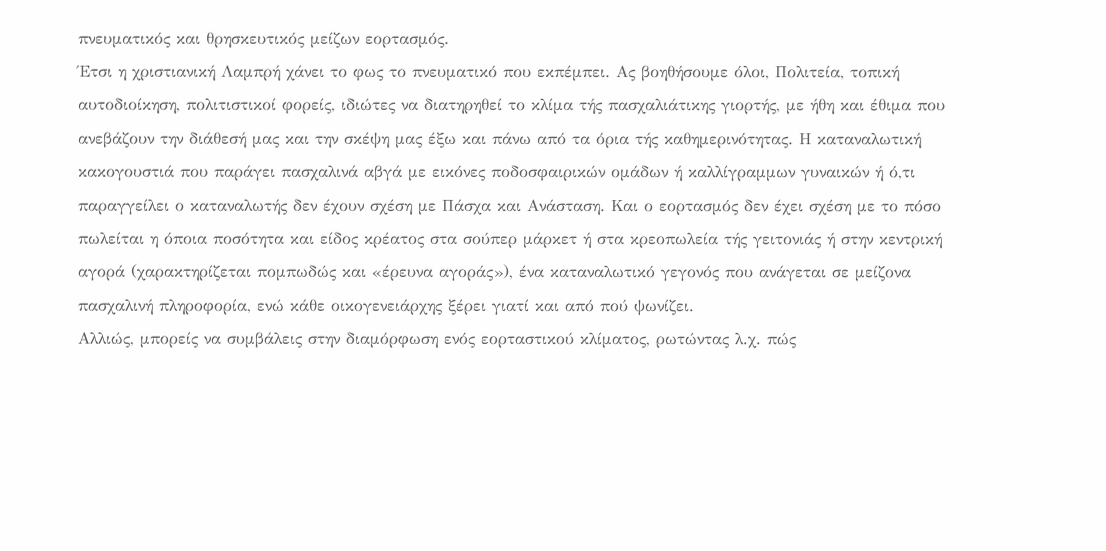πνευματικός και θρησκευτικός μείζων εορτασμός.
Έτσι η χριστιανική Λαμπρή χάνει το φως το πνευματικό που εκπέμπει. Ας βοηθήσουμε όλοι, Πολιτεία, τοπική αυτοδιοίκηση, πολιτιστικοί φορείς, ιδιώτες να διατηρηθεί το κλίμα τής πασχαλιάτικης γιορτής, με ήθη και έθιμα που ανεβάζουν την διάθεσή μας και την σκέψη μας έξω και πάνω από τα όρια τής καθημερινότητας. Η καταναλωτική κακογουστιά που παράγει πασχαλινά αβγά με εικόνες ποδοσφαιρικών ομάδων ή καλλίγραμμων γυναικών ή ό,τι παραγγείλει ο καταναλωτής δεν έχουν σχέση με Πάσχα και Ανάσταση. Και ο εορτασμός δεν έχει σχέση με το πόσο πωλείται η όποια ποσότητα και είδος κρέατος στα σούπερ μάρκετ ή στα κρεοπωλεία τής γειτονιάς ή στην κεντρική αγορά (χαρακτηρίζεται πομπωδώς και «έρευνα αγοράς»), ένα καταναλωτικό γεγονός που ανάγεται σε μείζονα πασχαλινή πληροφορία, ενώ κάθε οικογενειάρχης ξέρει γιατί και από πού ψωνίζει.
Αλλιώς, μπορείς να συμβάλεις στην διαμόρφωση ενός εορταστικού κλίματος, ρωτώντας λ.χ. πώς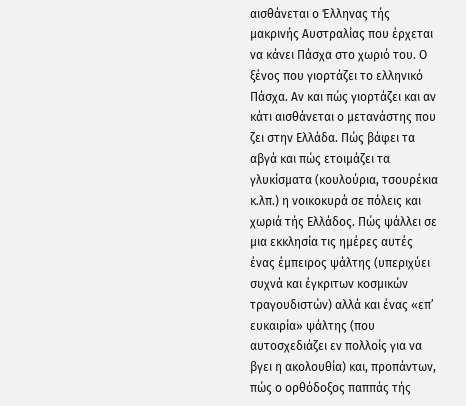αισθάνεται ο Έλληνας τής μακρινής Αυστραλίας που έρχεται να κάνει Πάσχα στο χωριό του. Ο ξένος που γιορτάζει το ελληνικό Πάσχα. Αν και πώς γιορτάζει και αν κάτι αισθάνεται ο μετανάστης που ζει στην Ελλάδα. Πώς βάφει τα αβγά και πώς ετοιμάζει τα γλυκίσματα (κουλούρια, τσουρέκια κ.λπ.) η νοικοκυρά σε πόλεις και χωριά τής Ελλάδος. Πώς ψάλλει σε μια εκκλησία τις ημέρες αυτές ένας έμπειρος ψάλτης (υπεριχύει συχνά και έγκριτων κοσμικών τραγουδιστών) αλλά και ένας «επ’ ευκαιρία» ψάλτης (που αυτοσχεδιάζει εν πολλοίς για να βγει η ακολουθία) και, προπάντων, πώς ο ορθόδοξος παππάς τής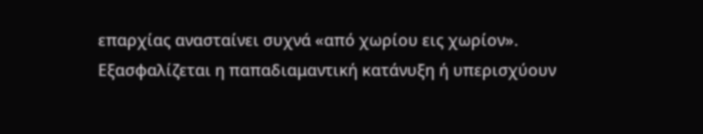επαρχίας ανασταίνει συχνά «από χωρίου εις χωρίον».
Εξασφαλίζεται η παπαδιαμαντική κατάνυξη ή υπερισχύουν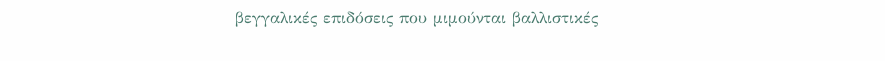βεγγαλικές επιδόσεις που μιμούνται βαλλιστικές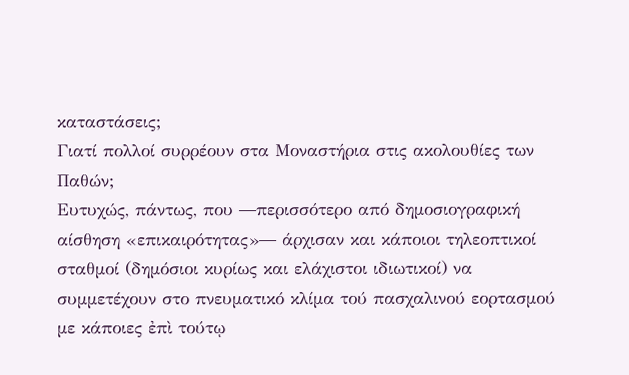καταστάσεις;
Γιατί πολλοί συρρέουν στα Μοναστήρια στις ακολουθίες των Παθών;
Ευτυχώς, πάντως, που ―περισσότερο από δημοσιογραφική αίσθηση «επικαιρότητας»― άρχισαν και κάποιοι τηλεοπτικοί σταθμοί (δημόσιοι κυρίως και ελάχιστοι ιδιωτικοί) να συμμετέχουν στο πνευματικό κλίμα τού πασχαλινού εορτασμού με κάποιες ἐπὶ τούτῳ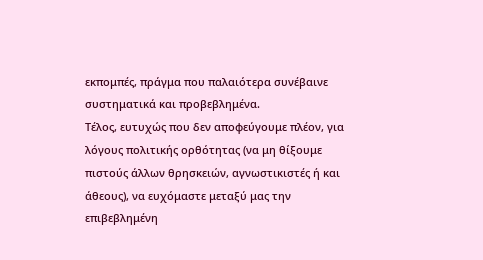εκπομπές, πράγμα που παλαιότερα συνέβαινε συστηματικά και προβεβλημένα.
Τέλος, ευτυχώς που δεν αποφεύγουμε πλέον, για λόγους πολιτικής ορθότητας (να μη θίξουμε πιστούς άλλων θρησκειών, αγνωστικιστές ή και άθεους), να ευχόμαστε μεταξύ μας την επιβεβλημένη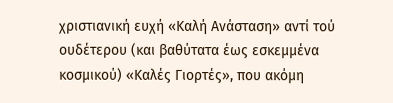χριστιανική ευχή «Καλή Ανάσταση» αντί τού ουδέτερου (και βαθύτατα έως εσκεμμένα κοσμικού) «Καλές Γιορτές», που ακόμη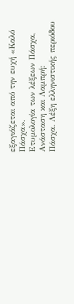εξαγιάζεται από την ευχή «Καλό Πάσχα».
Ετυμολογία των λέξεων Πάσχα, Ανάσταση και Λαμπρή:
Πάσχα. Λέξη ελληνιστικής περιόδου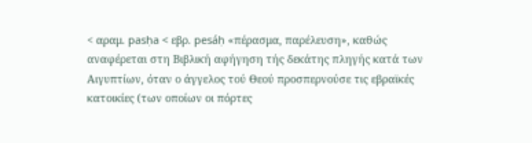< αραμ. pasḥa < εβρ. pesáḥ «πέρασμα, παρέλευση», καθώς αναφέρεται στη Βιβλική αφήγηση τής δεκάτης πληγής κατά των Αιγυπτίων, όταν ο άγγελος τού Θεού προσπερνούσε τις εβραϊκές κατοικίες (των οποίων οι πόρτες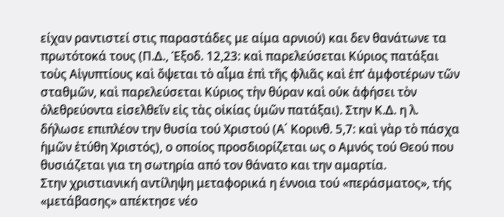είχαν ραντιστεί στις παραστάδες με αίμα αρνιού) και δεν θανάτωνε τα πρωτότοκά τους (Π.Δ., Έξοδ. 12,23: καὶ παρελεύσεται Κύριος πατάξαι τοὺς Αἰγυπτίους καὶ ὄψεται τὸ αἷμα ἐπὶ τῆς φλιᾶς καὶ ἐπ’ ἀμφοτέρων τῶν σταθμῶν, καὶ παρελεύσεται Κύριος τὴν θύραν καὶ οὐκ ἀφήσει τὸν ὀλεθρεύοντα εἰσελθεῖν εἰς τὰς οἰκίας ὑμῶν πατάξαι). Στην Κ.Δ. η λ. δήλωσε επιπλέον την θυσία τού Χριστού (Α΄ Κορινθ. 5,7: καὶ γὰρ τὸ πάσχα ἡμῶν ἐτύθη Χριστός), ο οποίος προσδιορίζεται ως ο Αμνός τού Θεού που θυσιάζεται για τη σωτηρία από τον θάνατο και την αμαρτία.
Στην χριστιανική αντίληψη μεταφορικά η έννοια τού «περάσματος», τής «μετάβασης» απέκτησε νέο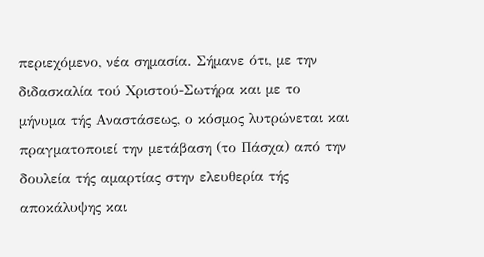περιεχόμενο, νέα σημασία. Σήμανε ότι, με την διδασκαλία τού Χριστού-Σωτήρα και με το μήνυμα τής Αναστάσεως, ο κόσμος λυτρώνεται και πραγματοποιεί την μετάβαση (το Πάσχα) από την δουλεία τής αμαρτίας στην ελευθερία τής αποκάλυψης και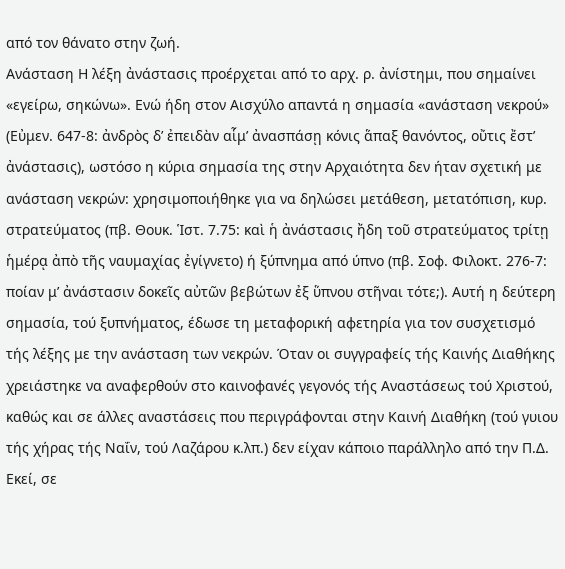από τον θάνατο στην ζωή.
Ανάσταση Η λέξη ἀνάστασις προέρχεται από το αρχ. ρ. ἀνίστημι, που σημαίνει «εγείρω, σηκώνω». Ενώ ήδη στον Αισχύλο απαντά η σημασία «ανάσταση νεκρού» (Εὐμεν. 647-8: ἀνδρὸς δ’ ἐπειδὰν αἷμ’ ἀνασπάσῃ κόνις ἅπαξ θανόντος, οὔτις ἔστ’ ἀνάστασις), ωστόσο η κύρια σημασία της στην Αρχαιότητα δεν ήταν σχετική με ανάσταση νεκρών: χρησιμοποιήθηκε για να δηλώσει μετάθεση, μετατόπιση, κυρ. στρατεύματος (πβ. Θουκ. Ἱστ. 7.75: καὶ ἡ ἀνάστασις ἤδη τοῦ στρατεύματος τρίτῃ ἡμέρᾳ ἀπὸ τῆς ναυμαχίας ἐγίγνετο) ή ξύπνημα από ύπνο (πβ. Σοφ. Φιλοκτ. 276-7: ποίαν μ’ ἀνάστασιν δοκεῖς αὐτῶν βεβώτων ἐξ ὕπνου στῆναι τότε;). Αυτή η δεύτερη σημασία, τού ξυπνήματος, έδωσε τη μεταφορική αφετηρία για τον συσχετισμό τής λέξης με την ανάσταση των νεκρών. Όταν οι συγγραφείς τής Καινής Διαθήκης χρειάστηκε να αναφερθούν στο καινοφανές γεγονός τής Αναστάσεως τού Χριστού, καθώς και σε άλλες αναστάσεις που περιγράφονται στην Καινή Διαθήκη (τού γυιου τής χήρας τής Ναΐν, τού Λαζάρου κ.λπ.) δεν είχαν κάποιο παράλληλο από την Π.Δ. Εκεί, σε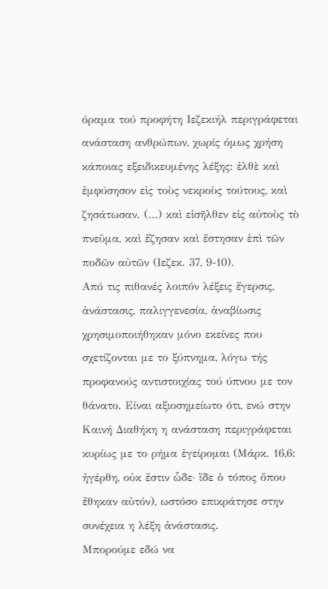όραμα τού προφήτη Ιεζεκιήλ περιγράφεται ανάσταση ανθρώπων, χωρίς όμως χρήση κάποιας εξειδικευμένης λέξης: ἐλθὲ καὶ ἐμφύσησον εἰς τοὺς νεκροὺς τούτους, καὶ ζησάτωσαν. (…) καὶ εἰσῆλθεν εἰς αὐτοὺς τὸ πνεῦμα, καὶ ἔζησαν καὶ ἔστησαν ἐπὶ τῶν ποδῶν αὐτῶν (Ιεζεκ. 37, 9-10).
Από τις πιθανές λοιπόν λέξεις ἔγερσις, ἀνάστασις, παλιγγενεσία, ἀναβίωσις χρησιμοποιήθηκαν μόνο εκείνες που σχετίζονται με το ξύπνημα, λόγω τής προφανούς αντιστοιχίας τού ύπνου με τον θάνατο. Είναι αξιοσημείωτο ότι, ενώ στην Καινή Διαθήκη η ανάσταση περιγράφεται κυρίως με το ρήμα ἐγείρομαι (Μάρκ. 16,6: ἠγέρθη, οὐκ ἔστιν ὧδε· ἴδε ὁ τόπος ὅπου ἔθηκαν αὐτόν), ωστόσο επικράτησε στην συνέχεια η λέξη ἀνάστασις.
Μπορούμε εδώ να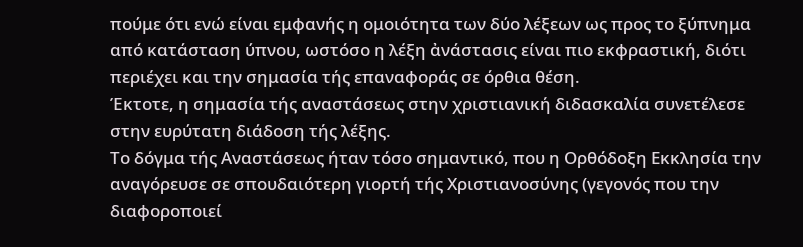πούμε ότι ενώ είναι εμφανής η ομοιότητα των δύο λέξεων ως προς το ξύπνημα από κατάσταση ύπνου, ωστόσο η λέξη ἀνάστασις είναι πιο εκφραστική, διότι περιέχει και την σημασία τής επαναφοράς σε όρθια θέση.
Έκτοτε, η σημασία τής αναστάσεως στην χριστιανική διδασκαλία συνετέλεσε στην ευρύτατη διάδοση τής λέξης.
Το δόγμα τής Αναστάσεως ήταν τόσο σημαντικό, που η Ορθόδοξη Εκκλησία την αναγόρευσε σε σπουδαιότερη γιορτή τής Χριστιανοσύνης (γεγονός που την διαφοροποιεί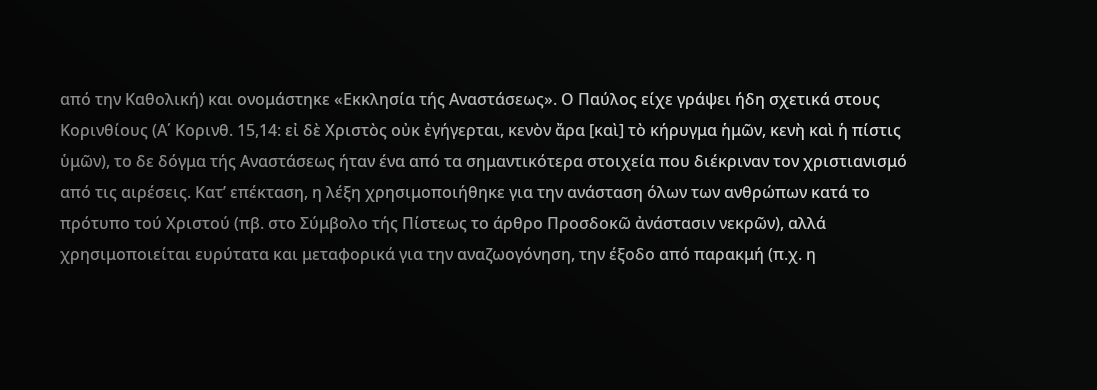από την Καθολική) και ονομάστηκε «Εκκλησία τής Αναστάσεως». Ο Παύλος είχε γράψει ήδη σχετικά στους Κορινθίους (Α΄ Κορινθ. 15,14: εἰ δὲ Χριστὸς οὐκ ἐγήγερται, κενὸν ἄρα [καὶ] τὸ κήρυγμα ἡμῶν, κενὴ καὶ ἡ πίστις ὑμῶν), το δε δόγμα τής Αναστάσεως ήταν ένα από τα σημαντικότερα στοιχεία που διέκριναν τον χριστιανισμό από τις αιρέσεις. Κατ’ επέκταση, η λέξη χρησιμοποιήθηκε για την ανάσταση όλων των ανθρώπων κατά το πρότυπο τού Χριστού (πβ. στο Σύμβολο τής Πίστεως το άρθρο Προσδοκῶ ἀνάστασιν νεκρῶν), αλλά χρησιμοποιείται ευρύτατα και μεταφορικά για την αναζωογόνηση, την έξοδο από παρακμή (π.χ. η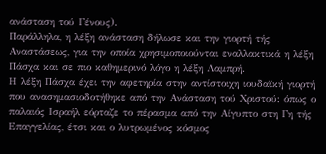ανάσταση τού Γένους).
Παράλληλα, η λέξη ανάσταση δήλωσε και την γιορτή τής Αναστάσεως, για την οποία χρησιμοποιούνται εναλλακτικά η λέξη Πάσχα και σε πιο καθημερινό λόγο η λέξη Λαμπρή.
Η λέξη Πάσχα έχει την αφετηρία στην αντίστοιχη ιουδαϊκή γιορτή που ανασημασιοδοτήθηκε από την Ανάσταση τού Χριστού: όπως ο παλαιός Ισραήλ εόρταζε το πέρασμα από την Αίγυπτο στη Γη τής Επαγγελίας, έτσι και ο λυτρωμένος κόσμος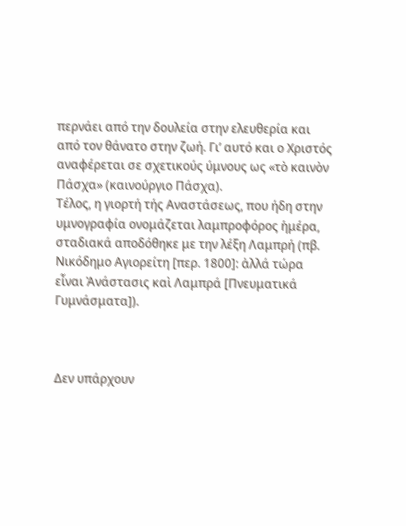περνάει από την δουλεία στην ελευθερία και από τον θάνατο στην ζωή. Γι’ αυτό και ο Χριστός αναφέρεται σε σχετικούς ύμνους ως «τὸ καινὸν Πάσχα» (καινούργιο Πάσχα).
Τέλος, η γιορτή τής Αναστάσεως, που ήδη στην υμνογραφία ονομάζεται λαμπροφόρος ἡμέρα, σταδιακά αποδόθηκε με την λέξη Λαμπρή (πβ. Νικόδημο Αγιορείτη [περ. 1800]: ἀλλά τώρα εἶναι Ἀνάστασις καὶ Λαμπρά [Πνευματικά Γυμνάσματα]).



Δεν υπάρχουν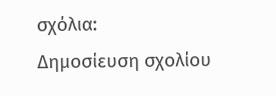σχόλια:
Δημοσίευση σχολίου